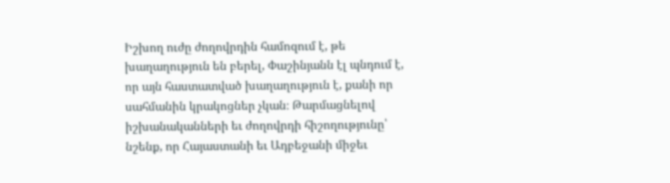Իշխող ուժը ժողովրդին համոզում է, թե խաղաղություն են բերել, Փաշինյանն էլ պնդում է, որ այն հաստատված խաղաղություն է, քանի որ սահմանին կրակոցներ չկան։ Թարմացնելով իշխանականների եւ ժողովրդի հիշողությունը՝ նշենք, որ Հայաստանի եւ Ադբեջանի միջեւ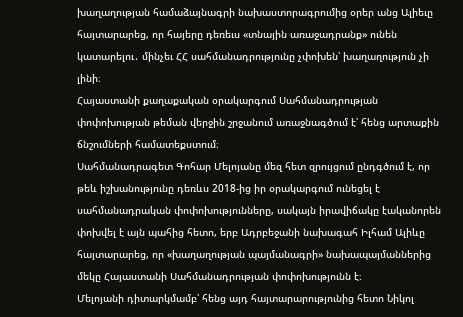խաղաղության համաձայնագրի նախաստորագրումից օրեր անց Ալիեւը հայտարարեց, որ հայերը դեռեւս «տնային առաջադրանք» ունեն կատարելու․ մինչեւ ՀՀ սահմանադրությունը չփոխեն՝ խաղաղություն չի լինի։
Հայաստանի քաղաքական օրակարգում Սահմանադրության փոփոխության թեման վերջին շրջանում առաջնագծում է՝ հենց արտաքին ճնշումների համատեքստում։
Սահմանադրագետ Գոհար Մելոյանը մեզ հետ զրույցում ընդգծում է, որ թեև իշխանությունը դեռևս 2018-ից իր օրակարգում ունեցել է սահմանադրական փոփոխությունները, սակայն իրավիճակը էականորեն փոխվել է այն պահից հետո, երբ Ադրբեջանի նախագահ Իլհամ Ալիևը հայտարարեց, որ «խաղաղության պայմանագրի» նախապայմաններից մեկը Հայաստանի Սահմանադրության փոփոխությունն է։
Մելոյանի դիտարկմամբ՝ հենց այդ հայտարարությունից հետո Նիկոլ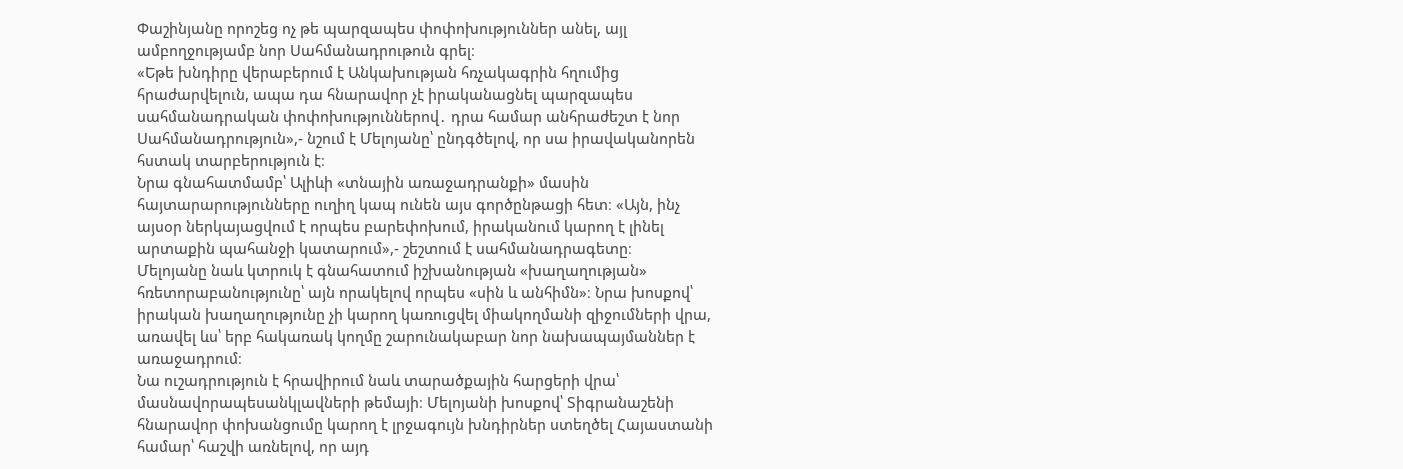Փաշինյանը որոշեց ոչ թե պարզապես փոփոխություններ անել, այլ ամբողջությամբ նոր Սահմանադրութուն գրել։
«Եթե խնդիրը վերաբերում է Անկախության հռչակագրին հղումից հրաժարվելուն, ապա դա հնարավոր չէ իրականացնել պարզապես սահմանադրական փոփոխություններով․ դրա համար անհրաժեշտ է նոր Սահմանադրություն»,- նշում է Մելոյանը՝ ընդգծելով, որ սա իրավականորեն հստակ տարբերություն է։
Նրա գնահատմամբ՝ Ալիևի «տնային առաջադրանքի» մասին հայտարարությունները ուղիղ կապ ունեն այս գործընթացի հետ։ «Այն, ինչ այսօր ներկայացվում է որպես բարեփոխում, իրականում կարող է լինել արտաքին պահանջի կատարում»,- շեշտում է սահմանադրագետը։
Մելոյանը նաև կտրուկ է գնահատում իշխանության «խաղաղության» հռետորաբանությունը՝ այն որակելով որպես «սին և անհիմն»։ Նրա խոսքով՝ իրական խաղաղությունը չի կարող կառուցվել միակողմանի զիջումների վրա, առավել ևս՝ երբ հակառակ կողմը շարունակաբար նոր նախապայմաններ է առաջադրում։
Նա ուշադրություն է հրավիրում նաև տարածքային հարցերի վրա՝ մասնավորապեսանկլավների թեմայի։ Մելոյանի խոսքով՝ Տիգրանաշենի հնարավոր փոխանցումը կարող է լրջագույն խնդիրներ ստեղծել Հայաստանի համար՝ հաշվի առնելով, որ այդ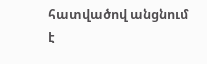հատվածով անցնում է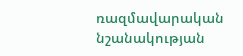ռազմավարական նշանակության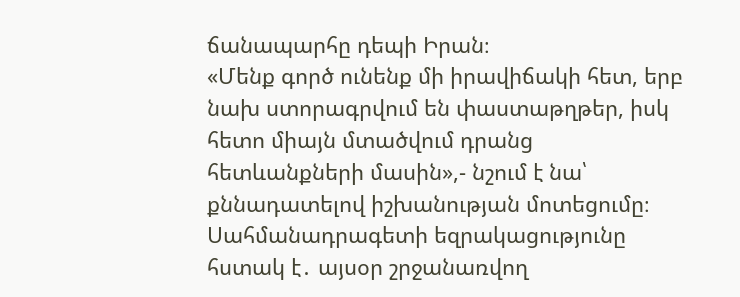ճանապարհը դեպի Իրան։
«Մենք գործ ունենք մի իրավիճակի հետ, երբ նախ ստորագրվում են փաստաթղթեր, իսկ հետո միայն մտածվում դրանց հետևանքների մասին»,- նշում է նա՝ քննադատելով իշխանության մոտեցումը։
Սահմանադրագետի եզրակացությունը հստակ է․ այսօր շրջանառվող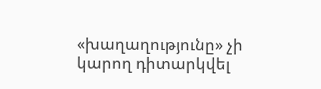«խաղաղությունը» չի կարող դիտարկվել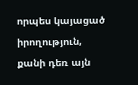որպես կայացած իրողություն, քանի դեռ այն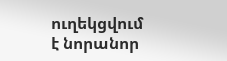ուղեկցվում է նորանոր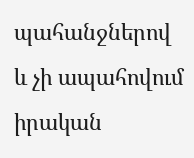պահանջներով և չի ապահովում իրական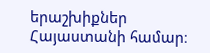երաշխիքներ Հայաստանի համար։